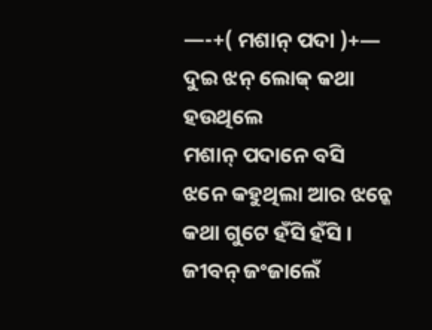—-+( ମଶାନ୍ ପଦା )+—
ଦୁଇ ଝନ୍ ଲୋକ୍ କଥା ହଉଥିଲେ
ମଶାନ୍ ପଦାନେ ବସି
ଝନେ କହୁଥିଲା ଆର ଝନ୍କେ
କଥା ଗୁଟେ ହଁସି ହଁସି ।
ଜୀବନ୍ ଜଂଜାଲେଁ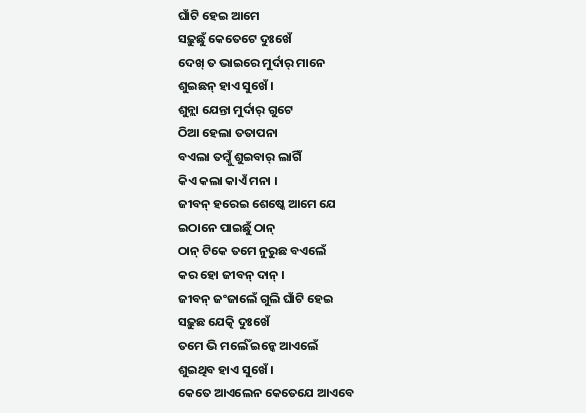ଘାଁଟି ହେଇ ଆମେ
ସଢ଼ୁଛୁଁ କେତେଟେ ଦୁଃଖେଁ
ଦେଖ୍ ତ ଭାଇରେ ମୁର୍ଦାର୍ ମାନେ
ଶୁଇଛନ୍ ହାଏ ସୁଖେଁ ।
ଶୁନ୍ଲା ଯେନ୍ତା ମୁର୍ଦାର୍ ଗୁଟେ
ଠିଆ ହେଲା ତତାପନା
ବଏଲା ତମ୍କୁଁ ଶୁଇବାର୍ ଲାଗିଁ
କିଏ କଲା କାଏଁ ମନା ।
ଜୀବନ୍ ହରେଇ ଶେଷ୍କେ ଆମେ ଯେ
ଇଠାନେ ପାଇଛୁଁ ଠାନ୍
ଠାନ୍ ଟିକେ ତମେ ନୁରୁଛ ବଏଲେଁ
କର ହୋ ଜୀବନ୍ ଦାନ୍ ।
ଜୀବନ୍ ଜଂଜାଲେଁ ଗୁଲି ଘାଁଟି ହେଇ
ସଢ଼ୁଛ ଯେତ୍କି ଦୁଃଖେଁ
ତମେ ଭି ମର୍ଲେଁ ଇନ୍କେ ଆଏଲେଁ
ଶୁଇଥିବ ହାଏ ସୁଖେଁ ।
କେତେ ଆଏଲେନ କେତେଯେ ଆଏବେ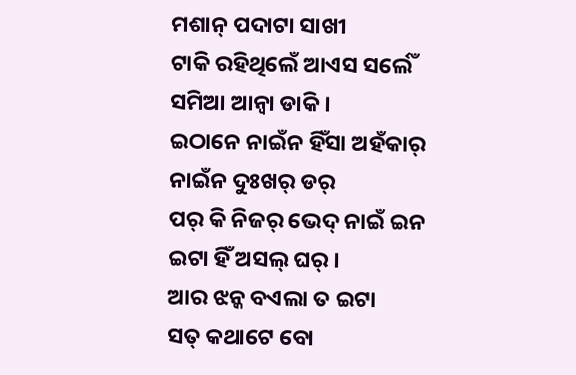ମଶାନ୍ ପଦାଟା ସାଖୀ
ଟାକି ରହିଥିଲେଁ ଆଏସ ସର୍ଲେଁ
ସମିଆ ଆନ୍ବା ଡାକି ।
ଇଠାନେ ନାଇଁନ ହିଁସା ଅହଁକାର୍
ନାଇଁନ ଦୁଃଖର୍ ଡର୍
ପର୍ କି ନିଜର୍ ଭେଦ୍ ନାଇଁ ଇନ
ଇଟା ହିଁ ଅସଲ୍ ଘର୍ ।
ଆର ଝନ୍କ ବଏଲା ତ ଇଟା
ସତ୍ କଥାଟେ ବୋ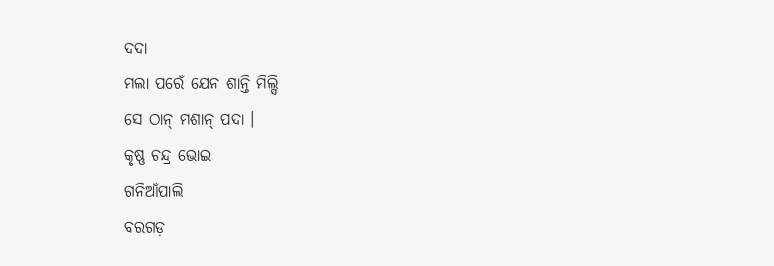ଦଦା
ମଲା ପରେଁ ଯେନ ଶାନ୍ତି ମିଲ୍ସି
ସେ ଠାନ୍ ମଶାନ୍ ପଦା ।
କୃଷ୍ଣ ଚନ୍ଦ୍ର ଭୋଇ
ଗନିଆଁପାଲି
ବରଗଡ଼